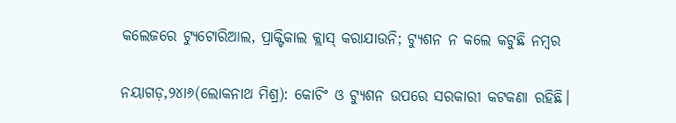କଲେଜରେ ଟ୍ୟୁଟୋରିଆଲ, ପ୍ରାକ୍ଟିକାଲ କ୍ଲାସ୍‌ କରାଯାଉନି; ଟ୍ୟୁଶନ ନ କଲେ କଟୁଛି ନମ୍ବର

ନୟାଗଡ଼,୨୪ା୬(ଲୋକନାଥ ମିଶ୍ର): କୋଚିଂ ଓ ଟ୍ୟୁଶନ ଉପରେ ସରକାରୀ କଟକଣା ରହିଛି।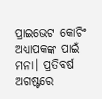ପ୍ରାଇଭେଟ କୋଚିଂ ଅଧ୍ୟାପକଙ୍କ ପାଇଁ ମନା। ପ୍ରତିବର୍ଷ ଅଗଷ୍ଟରେ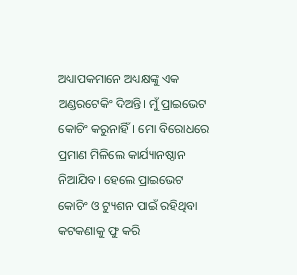ଅଧ୍ୟାପକମାନେ ଅଧ୍ୟକ୍ଷଙ୍କୁ ଏକ ଅଣ୍ଡରଟେକିଂ ଦିଅନ୍ତି। ମୁଁ ପ୍ରାଇଭେଟ କୋଚିଂ କରୁନାହିଁ। ମୋ ବିରୋଧରେ ପ୍ରମାଣ ମିଳିଲେ କାର୍ଯ୍ୟାନଷ୍ଠାନ ନିଆଯିବ। ହେଲେ ପ୍ରାଇଭେଟ କୋଚିଂ ଓ ଟ୍ୟୁଶନ ପାଇଁ ରହିଥିବା କଟକଣାକୁ ଫୁ କରି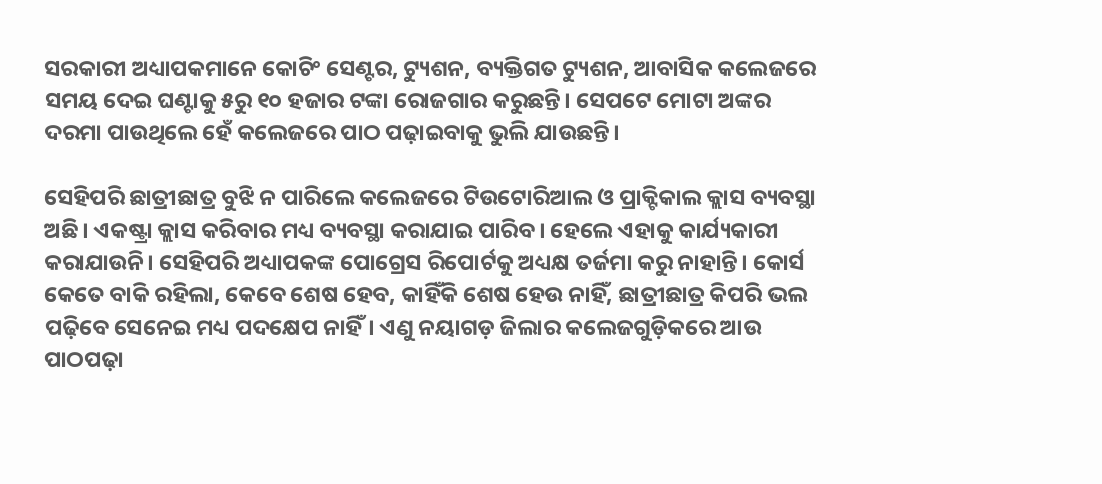ସରକାରୀ ଅଧ୍ୟାପକମାନେ କୋଚିଂ ସେଣ୍ଟର, ଟ୍ୟୁଶନ, ବ୍ୟକ୍ତିଗତ ଟ୍ୟୁଶନ, ଆବାସିକ କଲେଜରେ ସମୟ ଦେଇ ଘଣ୍ଟାକୁ ୫ରୁ ୧୦ ହଜାର ଟଙ୍କା ରୋଜଗାର କରୁଛନ୍ତି। ସେପଟେ ମୋଟା ଅଙ୍କର ଦରମା ପାଉଥିଲେ ହେଁ କଲେଜରେ ପାଠ ପଢ଼ାଇବାକୁ ଭୁଲି ଯାଉଛନ୍ତି।

ସେହିପରି ଛାତ୍ରୀଛାତ୍ର ବୁଝି ନ ପାରିଲେ କଲେଜରେ ଟିଉଟୋରିଆଲ ଓ ପ୍ରାକ୍ଟିକାଲ କ୍ଲାସ ବ୍ୟବସ୍ଥା ଅଛି। ଏକଷ୍ଟ୍ରା କ୍ଲାସ କରିବାର ମଧ୍ୟ ବ୍ୟବସ୍ଥା କରାଯାଇ ପାରିବ। ହେଲେ ଏହାକୁ କାର୍ଯ୍ୟକାରୀ କରାଯାଉନି। ସେହିପରି ଅଧ୍ୟାପକଙ୍କ ପୋଗ୍ରେସ ରିପୋର୍ଟକୁ ଅଧ୍ୟକ୍ଷ ତର୍ଜମା କରୁ ନାହାନ୍ତି। କୋର୍ସ କେତେ ବାକି ରହିଲା, କେବେ ଶେଷ ହେବ, କାହିଁକି ଶେଷ ହେଉ ନାହିଁ, ଛାତ୍ରୀଛାତ୍ର କିପରି ଭଲ ପଢ଼ିବେ ସେନେଇ ମଧ୍ୟ ପଦକ୍ଷେପ ନାହିଁ। ଏଣୁ ନୟାଗଡ଼ ଜିଲାର କଲେଜଗୁଡ଼ିକରେ ଆଉ ପାଠପଢ଼ା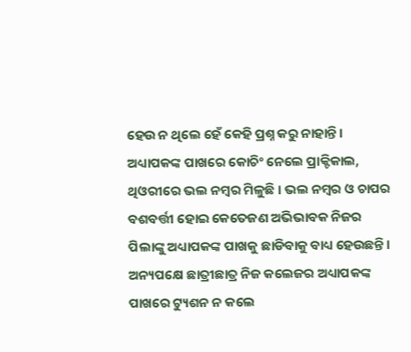ହେଉ ନ ଥିଲେ ହେଁ କେହି ପ୍ରଶ୍ନ କରୁ ନାହାନ୍ତି। ଅଧ୍ୟାପକଙ୍କ ପାଖରେ କୋଚିଂ ନେଲେ ପ୍ରାକ୍ଟିକାଲ, ଥିଓରୀରେ ଭଲ ନମ୍ବର ମିଳୁଛି। ଭଲ ନମ୍ବର ଓ ଚାପର ବଶବର୍ତ୍ତୀ ହୋଇ କେତେଜଣ ଅଭିଭାବକ ନିଜର ପିଲାଙ୍କୁ ଅଧ୍ୟାପକଙ୍କ ପାଖକୁ ଛାଡିବାକୁ ବାଧ୍ୟ ହେଉଛନ୍ତି। ଅନ୍ୟପକ୍ଷେ ଛାତ୍ରୀଛାତ୍ର ନିଜ କଲେଜର ଅଧ୍ୟାପକଙ୍କ ପାଖରେ ଟ୍ୟୁଶନ ନ କଲେ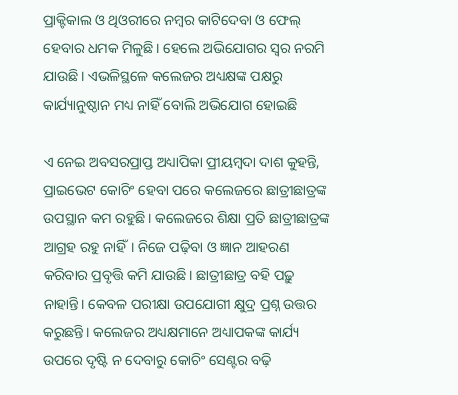ପ୍ରାକ୍ଟିକାଲ ଓ ଥିଓରୀରେ ନମ୍ବର କାଟିଦେବା ଓ ଫେଲ୍‌ ହେବାର ଧମକ ମିଳୁଛି। ହେଲେ ଅଭିଯୋଗର ସ୍ବର ନରମି ଯାଉଛି। ଏଭଳିସ୍ଥଳେ କଲେଜର ଅଧ୍ୟକ୍ଷଙ୍କ ପକ୍ଷରୁ କାର୍ଯ୍ୟାନୁଷ୍ଠାନ ମଧ୍ୟ ନାହିଁ ବୋଲି ଅଭିଯୋଗ ହୋଇଛି

ଏ ନେଇ ଅବସରପ୍ରାପ୍ତ ଅଧ୍ୟାପିକା ପ୍ରୀୟମ୍ବଦା ଦାଶ କୁହନ୍ତି, ପ୍ରାଇଭେଟ କୋଚିଂ ହେବା ପରେ କଲେଜରେ ଛାତ୍ରୀଛାତ୍ରଙ୍କ ଉପସ୍ଥାନ କମ ରହୁଛି। କଲେଜରେ ଶିକ୍ଷା ପ୍ରତି ଛାତ୍ରୀଛାତ୍ରଙ୍କ ଆଗ୍ରହ ରହୁ ନାହିଁ। ନିଜେ ପଢ଼ିବା ଓ ଜ୍ଞାନ ଆହରଣ କରିବାର ପ୍ରବୃତ୍ତି କମି ଯାଉଛି। ଛାତ୍ରୀଛାତ୍ର ବହି ପଢ଼ୁ ନାହାନ୍ତି। କେବଳ ପରୀକ୍ଷା ଉପଯୋଗୀ କ୍ଷୁଦ୍ର ପ୍ରଶ୍ନ ଉତ୍ତର କରୁଛନ୍ତି। କଲେଜର ଅଧ୍ୟକ୍ଷମାନେ ଅଧ୍ୟାପକଙ୍କ କାର୍ଯ୍ୟ ଉପରେ ଦୃଷ୍ଟି ନ ଦେବାରୁ କୋଚିଂ ସେଣ୍ଟର ବଢ଼ି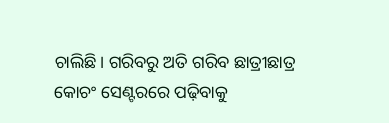ଚାଲିଛି। ଗରିବରୁ ଅତି ଗରିବ ଛାତ୍ରୀଛାତ୍ର କୋଚଂ ସେଣ୍ଟରରେ ପଢ଼ିବାକୁ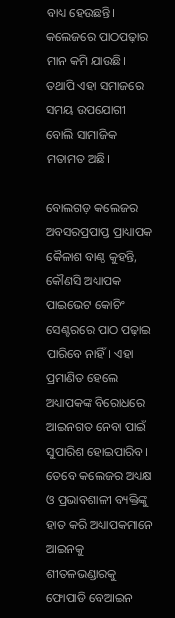ବାଧ୍ୟ ହେଉଛନ୍ତି। କଲେଜରେ ପାଠପଢ଼ାର ମାନ କମି ଯାଉଛି। ତଥାପି ଏହା ସମାଜରେ ସମୟ ଉପଯୋଗୀ ବୋଲି ସାମାଜିକ ମତାମତ ଅଛି।

ବୋଲଗଡ଼ କଲେଜର ଅବସରପ୍ରପାପ୍ତ ପ୍ରାଧ୍ୟାପକ କୈଳାଶ ବାଣ୍ଠ କୁହନ୍ତି, କୌଣସି ଅଧ୍ୟାପକ ପାଇଭେଟ କୋଚିଂ ସେଣ୍ଟରରେ ପାଠ ପଢ଼ାଇ ପାରିବେ ନାହିଁ। ଏହା ପ୍ରମାଣିତ ହେଲେ ଅଧ୍ୟାପକଙ୍କ ବିରୋଧରେ ଆଇନଗତ ନେବା ପାଇଁ ସୁପାରିଶ ହୋଇପାରିବ। ତେବେ କଲେଜର ଅଧ୍ୟକ୍ଷ ଓ ପ୍ରଭାବଶାଳୀ ବ୍ୟକ୍ତିଙ୍କୁ ହାତ କରି ଅଧ୍ୟାପକମାନେ ଆଇନକୁ ଶୀତଳଭଣ୍ଡାରକୁ ଫୋପାଡି ବେଆଇନ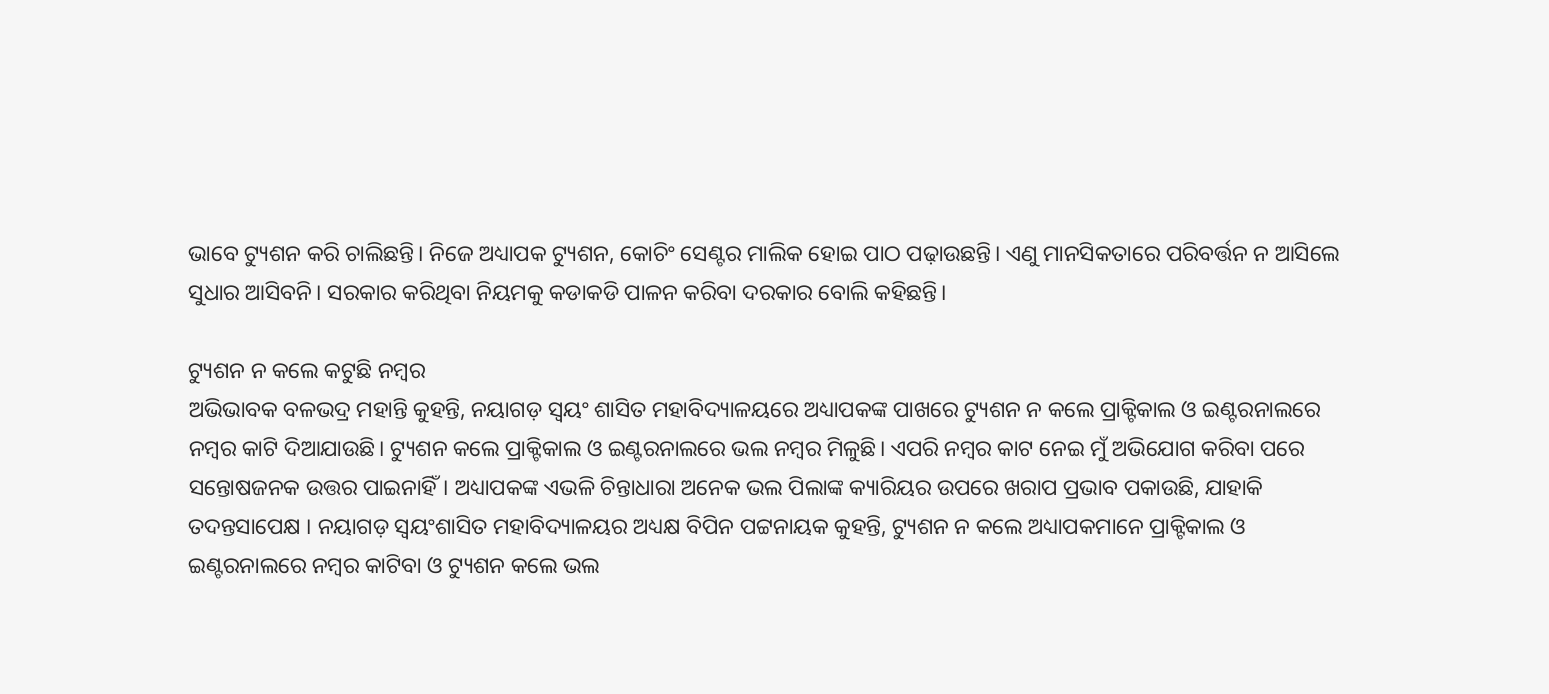ଭାବେ ଟ୍ୟୁଶନ କରି ଚାଲିଛନ୍ତି। ନିଜେ ଅଧ୍ୟାପକ ଟ୍ୟୁଶନ, କୋଚିଂ ସେଣ୍ଟର ମାଲିକ ହୋଇ ପାଠ ପଢ଼ାଉଛନ୍ତି। ଏଣୁ ମାନସିକତାରେ ପରିବର୍ତ୍ତନ ନ ଆସିଲେ ସୁଧାର ଆସିବନି। ସରକାର କରିଥିବା ନିୟମକୁ କଡାକଡି ପାଳନ କରିବା ଦରକାର ବୋଲି କହିଛନ୍ତି।

ଟ୍ୟୁଶନ ନ କଲେ କଟୁଛି ନମ୍ବର
ଅଭିଭାବକ ବଳଭଦ୍ର ମହାନ୍ତି କୁହନ୍ତି, ନୟାଗଡ଼ ସ୍ବୟଂ ଶାସିତ ମହାବିଦ୍ୟାଳୟରେ ଅଧ୍ୟାପକଙ୍କ ପାଖରେ ଟ୍ୟୁଶନ ନ କଲେ ପ୍ରାକ୍ଟିକାଲ ଓ ଇଣ୍ଟରନାଲରେ ନମ୍ବର କାଟି ଦିଆଯାଉଛି। ଟ୍ୟୁଶନ କଲେ ପ୍ରାକ୍ଟିକାଲ ଓ ଇଣ୍ଟରନାଲରେ ଭଲ ନମ୍ବର ମିଳୁଛି। ଏପରି ନମ୍ବର କାଟ ନେଇ ମୁଁ ଅଭିଯୋଗ କରିବା ପରେ ସନ୍ତୋଷଜନକ ଉତ୍ତର ପାଇନାହିଁ। ଅଧ୍ୟାପକଙ୍କ ଏଭଳି ଚିନ୍ତାଧାରା ଅନେକ ଭଲ ପିଲାଙ୍କ କ୍ୟାରିୟର ଉପରେ ଖରାପ ପ୍ରଭାବ ପକାଉଛି, ଯାହାକି ତଦନ୍ତସାପେକ୍ଷ । ନୟାଗଡ଼ ସ୍ବୟଂଶାସିତ ମହାବିଦ୍ୟାଳୟର ଅଧ୍ୟକ୍ଷ ବିପିନ ପଟ୍ଟନାୟକ କୁହନ୍ତି, ଟ୍ୟୁଶନ ନ କଲେ ଅଧ୍ୟାପକମାନେ ପ୍ରାକ୍ଟିକାଲ ଓ ଇଣ୍ଟରନାଲରେ ନମ୍ବର କାଟିବା ଓ ଟ୍ୟୁଶନ କଲେ ଭଲ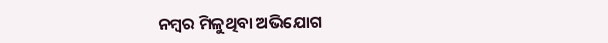ନମ୍ବର ମିଳୁଥିବା ଅଭିଯୋଗ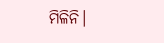ମିଳିନି।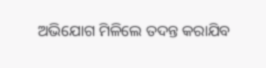ଅଭିଯୋଗ ମିଳିଲେ ତଦନ୍ତ କରାଯିବ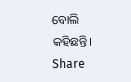ବୋଲି କହିଛନ୍ତି।
Share